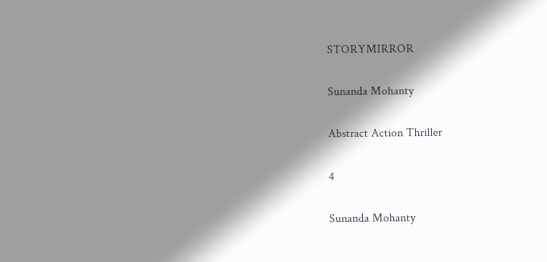STORYMIRROR

Sunanda Mohanty

Abstract Action Thriller

4

Sunanda Mohanty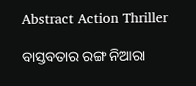Abstract Action Thriller

ବାସ୍ତବତାର ରଙ୍ଗ ନିଆରା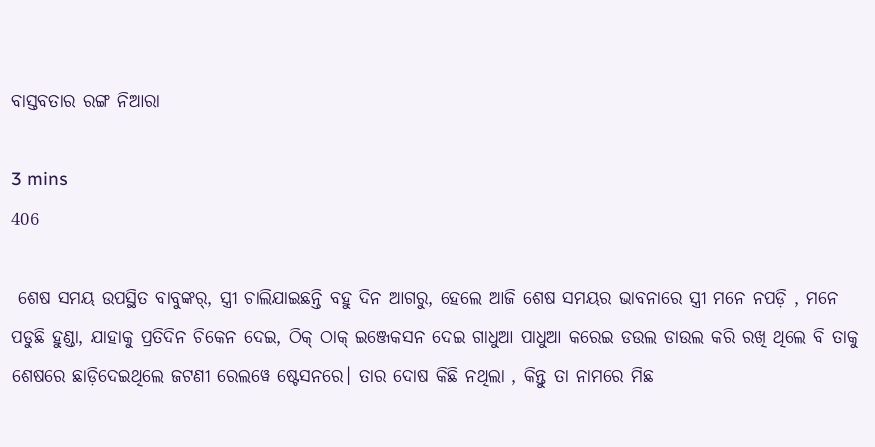ବାସ୍ତବତାର ରଙ୍ଗ ନିଆରା

3 mins
406

 ଶେଷ ସମୟ ଉପସ୍ଥିତ ବାବୁଙ୍କର୍, ସ୍ତ୍ରୀ ଚାଲିଯାଇଛନ୍ତି ବହୁ ଦିନ ଆଗରୁ, ହେଲେ ଆଜି ଶେଷ ସମୟର ଭାବନାରେ ସ୍ତ୍ରୀ ମନେ ନପଡ଼ି , ମନେ ପଡୁଛି ହୁଣ୍ଡା, ଯାହାକୁ ପ୍ରତିଦିନ ଚିକେନ ଦେଇ, ଠିକ୍ ଠାକ୍ ଇଞ୍ଜେକସନ ଦେଇ ଗାଧୁଆ ପାଧୁଆ କରେଇ ଡଉଲ ଡାଉଲ କରି ରଖି ଥିଲେ ବି ତାକୁ ଶେଷରେ ଛାଡ଼ିଦେଇଥିଲେ ଜଟଣୀ ରେଲୱେ ଷ୍ଟେସନରେ। ତାର ଦୋଷ କିଛି ନଥିଲା , କିନ୍ତୁ ତା ନାମରେ ମିଛ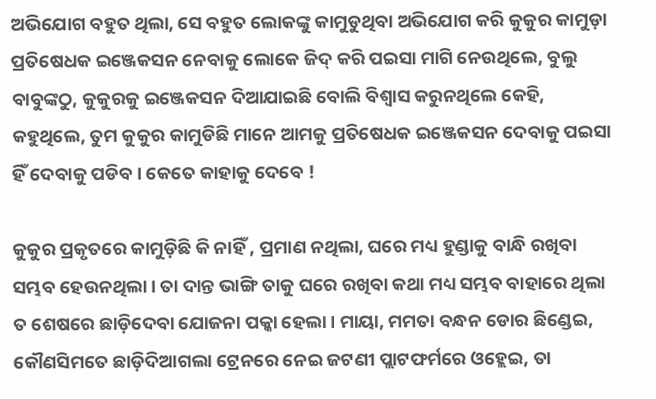ଅଭିଯୋଗ ବହୁତ ଥିଲା, ସେ ବହୁତ ଲୋକଙ୍କୁ କାମୁଡୁଥିବା ଅଭିଯୋଗ କରି କୁକୁର କାମୁଡ଼ା ପ୍ରତିଷେଧକ ଇଞ୍ଜେକସନ ନେବାକୁ ଲୋକେ ଜିଦ୍ କରି ପଇସା ମାଗି ନେଉଥିଲେ, ବୁଲୁ ବାବୁଙ୍କଠୁ, କୁକୁରକୁ ଇଞ୍ଜେକସନ ଦିଆଯାଇଛି ବୋଲି ବିଶ୍ୱାସ କରୁନଥିଲେ କେହି, କହୁଥିଲେ, ତୁମ କୁକୁର କାମୁଡିଛି ମାନେ ଆମକୁ ପ୍ରତିଷେଧକ ଇଞ୍ଜେକସନ ଦେବାକୁ ପଇସା ହିଁ ଦେବାକୁ ପଡିବ। କେତେ କାହାକୁ ଦେବେ !

କୁକୁର ପ୍ରକୃତରେ କାମୁଡ଼ିଛି କି ନାହିଁ , ପ୍ରମାଣ ନଥିଲା, ଘରେ ମଧ୍ୟ ହୁଣ୍ଡାକୁ ବାନ୍ଧି ରଖିବା ସମ୍ଭବ ହେଉନଥିଲା। ତା ଦାନ୍ତ ଭାଙ୍ଗି ତାକୁ ଘରେ ରଖିବା କଥା ମଧ୍ୟ ସମ୍ଭବ ବାହାରେ ଥିଲା ତ ଶେଷରେ ଛାଡ଼ିଦେବା ଯୋଜନା ପକ୍କା ହେଲା। ମାୟା, ମମତା ବନ୍ଧନ ଡୋର ଛିଣ୍ଡେଇ, କୌଣସିମତେ ଛାଡ଼ିଦିଆଗଲା ଟ୍ରେନରେ ନେଇ ଜଟଣୀ ପ୍ଲାଟଫର୍ମରେ ଓହ୍ଲେଇ, ତା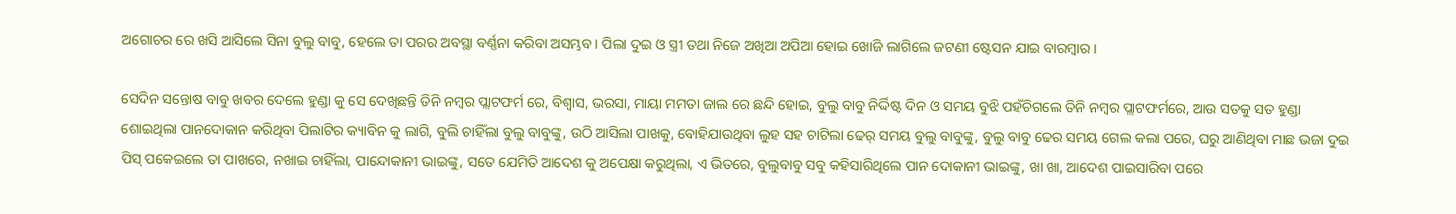ଅଗୋଚର ରେ ଖସି ଆସିଲେ ସିନା ବୁଲୁ ବାବୁ, ହେଲେ ତା ପରର ଅବସ୍ଥା ବର୍ଣ୍ଣନା କରିବା ଅସମ୍ଭବ। ପିଲା ଦୁଇ ଓ ସ୍ତ୍ରୀ ତଥା ନିଜେ ଅଖିଆ ଅପିଆ ହୋଇ ଖୋଜି ଲାଗିଲେ ଜଟଣୀ ଷ୍ଟେସନ ଯାଇ ବାରମ୍ବାର।

ସେଦିନ ସନ୍ତୋଷ ବାବୁ ଖବର ଦେଲେ ହୁଣ୍ଡା କୁ ସେ ଦେଖିଛନ୍ତି ତିନି ନମ୍ବର ପ୍ଲାଟଫର୍ମ ରେ, ବିଶ୍ୱାସ, ଭରସା, ମାୟା ମମତା ଜାଲ ରେ ଛନ୍ଦି ହୋଇ, ବୁଲୁ ବାବୁ ନିର୍ଦ୍ଦିଷ୍ଟ ଦିନ ଓ ସମୟ ବୁଝି ପହଁଚିଗଲେ ତିନି ନମ୍ବର ପ୍ଲାଟଫର୍ମରେ, ଆଉ ସତକୁ ସତ ହୁଣ୍ଡା ଶୋଇଥିଲା ପାନଦୋକାନ କରିଥିବା ପିଲାଟିର କ୍ୟାବିନ କୁ ଲାଗି, ବୁଲି ଚାହିଁଲା ବୁଲୁ ବାବୁଙ୍କୁ, ଉଠି ଆସିଲା ପାଖକୁ, ବୋହିଯାଉଥିବା ଲୁହ ସହ ଚାଟିଲା ଢେର୍ ସମୟ ବୁଲୁ ବାବୁଙ୍କୁ, ବୁଲୁ ବାବୁ ଢେର ସମୟ ଗେଲ କଲା ପରେ, ଘରୁ ଆଣିଥିବା ମାଛ ଭଜା ଦୁଇ ପିସ୍ ପକେଇଲେ ତା ପାଖରେ, ନଖାଇ ଚାହିଁଲା, ପାନ୍ଦୋକାନୀ ଭାଇଙ୍କୁ, ସତେ ଯେମିତି ଆଦେଶ କୁ ଅପେକ୍ଷା କରୁଥିଲା, ଏ ଭିତରେ, ବୁଲୁବାବୁ ସବୁ କହିସାରିଥିଲେ ପାନ ଦୋକାନୀ ଭାଇଙ୍କୁ, ଖା ଖା, ଆଦେଶ ପାଇସାରିବା ପରେ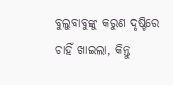ବୁଲୁବାବୁଙ୍କୁ କରୁଣ ଦୃଷ୍ଟିରେ ଚାହିଁ ଖାଇଲା, କିନ୍ତୁ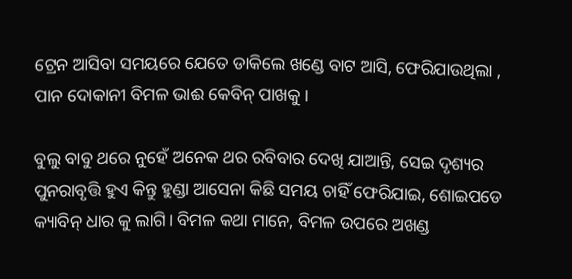ଟ୍ରେନ ଆସିବା ସମୟରେ ଯେତେ ଡାକିଲେ ଖଣ୍ଡେ ବାଟ ଆସି, ଫେରିଯାଉଥିଲା , ପାନ ଦୋକାନୀ ବିମଳ ଭାଈ କେବିନ୍ ପାଖକୁ।

ବୁଲୁ ବାବୁ ଥରେ ନୁହେଁ ଅନେକ ଥର ରବିବାର ଦେଖି ଯାଆନ୍ତି, ସେଇ ଦୃଶ୍ୟର ପୁନରାବୃତ୍ତି ହୁଏ କିନ୍ତୁ ହୁଣ୍ଡା ଆସେନା କିଛି ସମୟ ଚାହିଁ ଫେରିଯାଇ, ଶୋଇପଡେ କ୍ୟାବିନ୍ ଧାର କୁ ଲାଗି। ବିମଳ କଥା ମାନେ, ବିମଳ ଉପରେ ଅଖଣ୍ଡ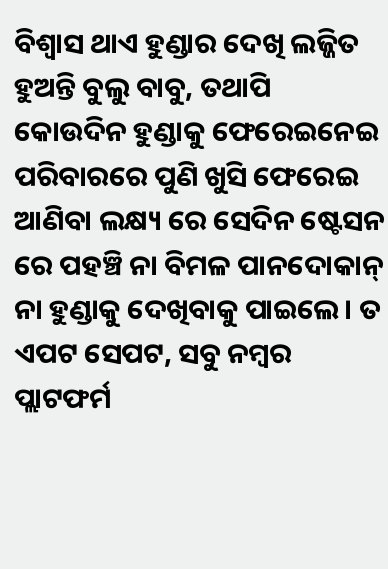ବିଶ୍ୱାସ ଥାଏ ହୁଣ୍ଡାର ଦେଖି ଲଜ୍ଜିତ ହୁଅନ୍ତି ବୁଲୁ ବାବୁ, ତଥାପି କୋଉଦିନ ହୁଣ୍ଡାକୁ ଫେରେଇନେଇ ପରିବାରରେ ପୁଣି ଖୁସି ଫେରେଇ ଆଣିବା ଲକ୍ଷ୍ୟ ରେ ସେଦିନ ଷ୍ଟେସନ ରେ ପହଞ୍ଚି ନା ବିମଳ ପାନଦୋକାନ୍ ନା ହୁଣ୍ଡାକୁ ଦେଖିବାକୁ ପାଇଲେ। ତ ଏପଟ ସେପଟ, ସବୁ ନମ୍ବର ପ୍ଲାଟଫର୍ମ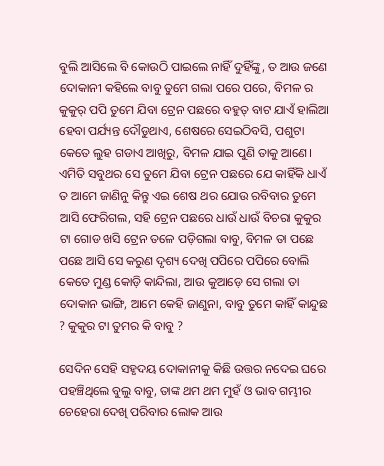ବୁଲି ଆସିଲେ ବି କୋଉଠି ପାଇଲେ ନାହିଁ ଦୁହିଁଙ୍କୁ, ତ ଆଉ ଜଣେ ଦୋକାନୀ କହିଲେ ବାବୁ ତୁମେ ଗଲା ପରେ ପରେ, ବିମଳ ର କୁକୁର୍ ପପି ତୁମେ ଯିବା ଟ୍ରେନ ପଛରେ ବହୁତ୍ ବାଟ ଯାଏଁ ହାଲିଆ ହେବା ପର୍ଯ୍ୟନ୍ତ ଦୌଡୁଥାଏ, ଶେଷରେ ସେଇଠିବସି, ପଶୁଟା କେତେ ଲୁହ ଗଡାଏ ଆଖିରୁ, ବିମଳ ଯାଇ ପୁଣି ତାକୁ ଆଣେ। ଏମିତି ସବୁଥର ସେ ତୁମେ ଯିବା ଟ୍ରେନ ପଛରେ ଯେ କାହିଁକି ଧାଏଁ ତ ଆମେ ଜାଣିନୁ କିନ୍ତୁ ଏଇ ଶେଷ ଥର ଯୋଉ ରବିବାର ତୁମେ ଆସି ଫେରିଗଲ, ସହି ଟ୍ରେନ ପଛରେ ଧାଉଁ ଧାଉଁ ବିଚରା କୁକୁର ଟା ଗୋଡ ଖସି ଟ୍ରେନ ତଳେ ପଡ଼ିଗଲା ବାବୁ, ବିମଳ ତା ପଛେ ପଛେ ଆସି ସେ କରୁଣ ଦୃଶ୍ୟ ଦେଖି ପପିରେ ପପିରେ ବୋଲି କେତେ ମୁଣ୍ଡ କୋଡ଼ି କାନ୍ଦିଲା, ଆଉ କୁଆଡ଼େ ସେ ଗଲା ତା ଦୋକାନ ଭାଙ୍ଗି, ଆମେ କେହି ଜାଣୁନା, ବାବୁ ତୁମେ କାହିଁ କାନ୍ଦୁଛ ? କୁକୁର ଟା ତୁମର କି ବାବୁ ?

ସେଦିନ ସେହି ସହୃଦୟ ଦୋକାନୀକୁ କିଛି ଉତ୍ତର ନଦେଇ ଘରେ ପହଞ୍ଚିଥିଲେ ବୁଲୁ ବାବୁ, ତାଙ୍କ ଥମ ଥମ ମୁହଁ ଓ ଭାବ ଗମ୍ଭୀର ଚେହେରା ଦେଖି ପରିବାର ଲୋକ ଆଉ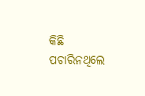କିଛି ପଚାରିନଥିଲେ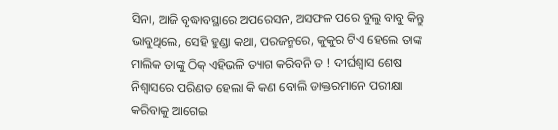ସିନା, ଆଜି ବୃଦ୍ଧାବସ୍ଥାରେ ଅପରେସନ, ଅସଫଳ ପରେ ବୁଲୁ ବାବୁ କିନ୍ତୁ ଭାବୁଥିଲେ, ସେହି ହୁଣ୍ଡା କଥା, ପରଜନ୍ମରେ, କୁକୁର ଟିଏ ହେଲେ ତାଙ୍କ ମାଲିକ ତାଙ୍କୁ ଠିକ୍ ଏହିଭଳି ତ୍ୟାଗ କରିବନି ତ ! ଦୀର୍ଘଶ୍ଵାସ ଶେଷ ନିଶ୍ୱାସରେ ପରିଣତ ହେଲା କି କଣ ବୋଲି ଡାକ୍ତରମାନେ ପରୀକ୍ଷା କରିବାକୁ ଆଗେଇ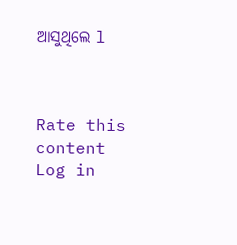ଆସୁଥିଲେ l



Rate this content
Log in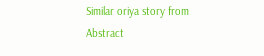Similar oriya story from Abstract